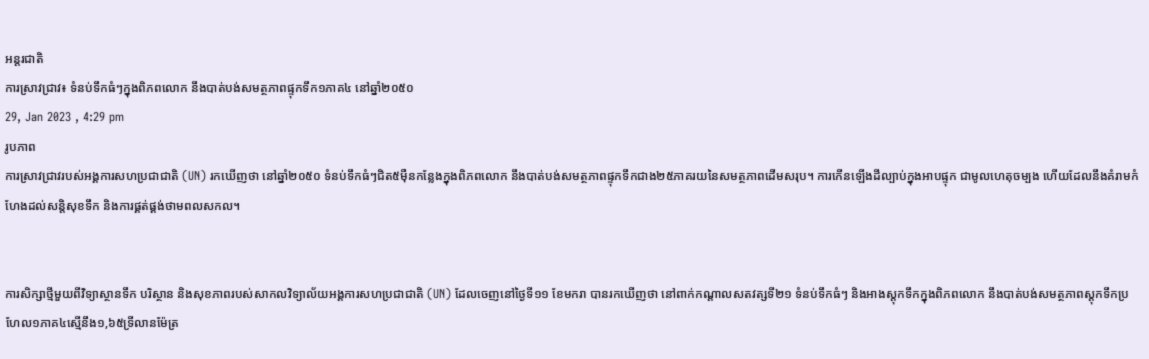អន្តរជាតិ
ការស្រាវជ្រាវ៖ ទំនប់ទឹកធំៗក្នុងពិភពលោក នឹងបាត់បង់សមត្ថភាពផ្ទុកទឹក១ភាគ៤ នៅឆ្នាំ២០៥០
29, Jan 2023 , 4:29 pm
រូបភាព
ការស្រាវជ្រាវរបស់អង្គការសហប្រជាជាតិ (UN) រកឃើញថា នៅឆ្នាំ២០៥០ ទំនប់ទឹកធំៗជិត៥ម៉ឺនកន្លែងក្នុងពិភពលោក នឹងបាត់បង់សមត្ថភាពផ្ទុកទឹកជាង២៥ភាគរយនៃសមត្ថភាពដើមសរុប។ ការកើនឡើងដីល្បាប់ក្នុងអាបផ្ទុក ជាមូលហេតុចម្បង ហើយដែលនឹងគំរាមកំហែងដល់សន្តិសុខទឹក និងការផ្គត់ផ្គង់ថាមពលសកល។


ការសិក្សាថ្មីមួយពីវិទ្យាស្ថានទឹក បរិស្ថាន និងសុខភាពរបស់សាកលវិទ្យាល័យអង្គការសហប្រជាជាតិ (UN) ដែលចេញនៅថ្ងៃទី១១ ខែមករា បានរកឃើញថា នៅពាក់កណ្តាលសតវត្សទី២១ ទំនប់ទឹកធំៗ និងអាងស្តុកទឹកក្នុងពិភពលោក នឹងបាត់បង់សមត្ថភាពស្តុកទឹកប្រហែល១ភាគ៤ស្មើនឹង១,៦៥ទ្រីលានម៉ែត្រ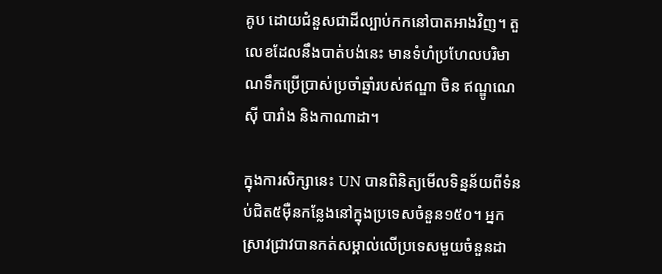គូប ដោយជំនួសជាដីល្បាប់កកនៅបាតអាងវិញ។ តួលេខដែលនឹងបាត់បង់នេះ មានទំហំប្រហែលបរិមាណទឹកប្រើប្រាស់ប្រចាំឆ្នាំរបស់ឥណ្ឌា ចិន ឥណ្ឌូណេស៊ី បារាំង និងកាណាដា។

ក្នុងការសិក្សានេះ UN បានពិនិត្យមើលទិន្នន័យពីទំនប់ជិត៥ម៉ឺនកន្លែងនៅក្នុងប្រទេសចំនួន១៥០។ អ្នកស្រាវជ្រាវបានកត់សម្គាល់លើប្រទេសមួយចំនួនដា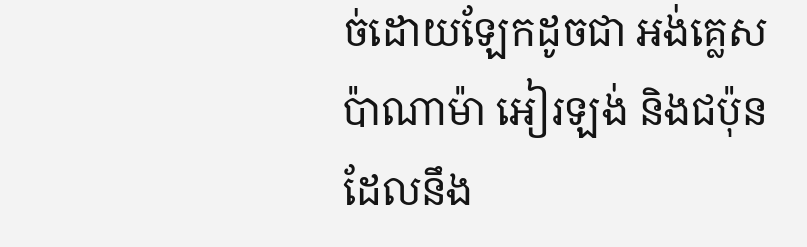ច់ដោយឡែកដូចជា អង់គ្លេស ប៉ាណាម៉ា អៀរឡង់ និងជប៉ុន ដែលនឹង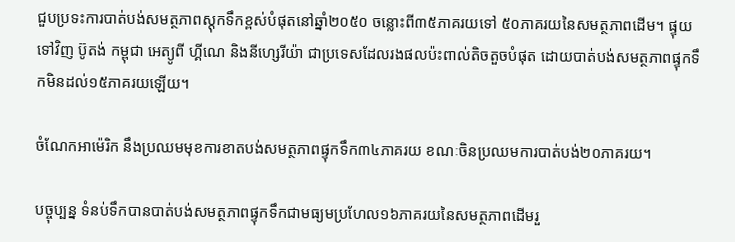ជួបប្រទះការបាត់បង់សមត្ថភាពស្តុកទឹកខ្ពស់បំផុតនៅឆ្នាំ២០៥០ ចន្លោះពី៣៥ភាគរយទៅ ៥០ភាគរយនៃសមត្ថភាពដើម។ ផ្ទុយទៅវិញ ប៊ូតង់ កម្ពុជា អេត្យូពី ហ្គីណេ និងនីហ្សេរីយ៉ា ជាប្រទេសដែលរងផលប៉ះពាល់តិចតួចបំផុត ដោយបាត់បង់សមត្ថភាពផ្ទុកទឹកមិនដល់១៥ភាគរយឡើយ។

ចំណែកអាម៉េរិក នឹងប្រឈមមុខការខាតបង់សមត្ថភាពផ្ទុកទឹក៣៤ភាគរយ ខណៈចិនប្រឈមការបាត់បង់២០ភាគរយ។

បច្ចុប្បន្ន ទំនប់ទឹកបានបាត់បង់សមត្ថភាពផ្ទុកទឹកជាមធ្យមប្រហែល១៦ភាគរយនៃសមត្ថភាពដើមរួ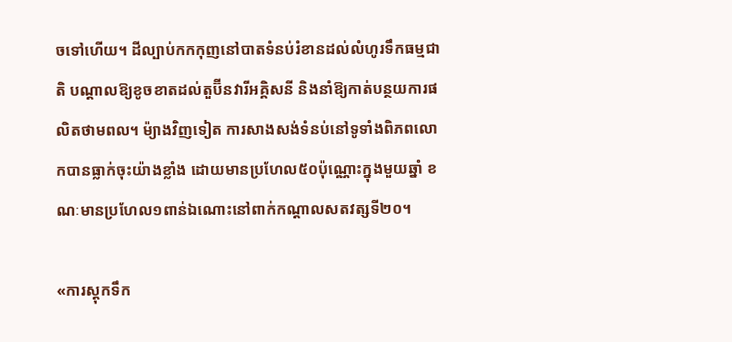ចទៅហើយ។ ដីល្បាប់កកកុញនៅបាតទំនប់រំខានដល់លំហូរទឹកធម្មជាតិ បណ្ដាលឱ្យខូចខាតដល់តួប៊ីនវារីអគ្គិសនី និងនាំឱ្យកាត់បន្ថយការផលិតថាមពល។ ម៉្យាងវិញទៀត ការសាងសង់ទំនប់នៅទូទាំងពិភពលោកបានធ្លាក់ចុះយ៉ាងខ្លាំង ដោយមានប្រហែល៥០ប៉ុណ្ណោះក្នុងមួយឆ្នាំ ខណៈមានប្រហែល១ពាន់ឯណោះនៅពាក់កណ្តាលសតវត្សទី២០។

«ការស្តុកទឹក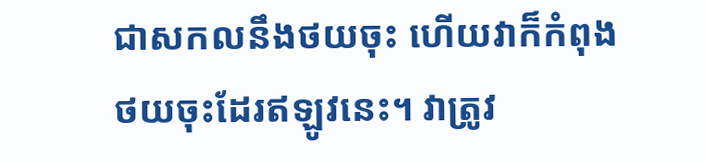ជាសកលនឹងថយចុះ ហើយវាក៏កំពុងថយចុះដែរឥឡូវនេះ។ វាត្រូវ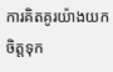ការគិតគូរយ៉ាងយកចិត្តទុក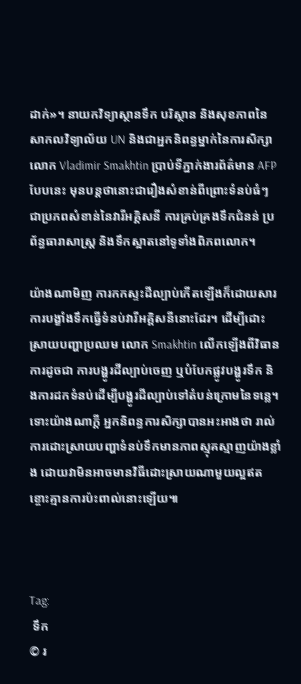ដាក់»។ នាយកវិទ្យាស្ថានទឹក បរិស្ថាន និងសុខភាពនៃសាកលវិទ្យាល័យ UN និងជាអ្នកនិពន្ធម្នាក់នៃការសិក្សា លោក Vladimir Smakhtin ប្រាប់ទីភ្នាក់ងារព័ត៌មាន AFP បែបនេះ មុនបន្តថានោះជារឿងសំខាន់ពីព្រោះទំនប់ធំៗ ជាប្រភពសំខាន់នៃវារីអគ្គិសនី ការគ្រប់គ្រងទឹកជំនន់ ប្រព័ន្ធធារាសាស្រ្ត និងទឹកស្អាតនៅទូទាំងពិភពលោក។

យ៉ាងណាមិញ ការកកស្ទះដីល្បាប់កើតឡើងក៏ដោយសារការបង្ខាំងទឹកធ្វើទំនប់វារីអគ្គិសនីនោះដែរ។ ដើម្បីដោះស្រាយបញ្ហាប្រឈម លោក Smakhtin លើកឡើងពីវិធានការដូចជា ការបង្ហូរដីល្បាប់ចេញ ឬបំបែកផ្លូវបង្ហូរទឹក និងការដកទំនប់ដើម្បីបង្ហូរដីល្បាប់ទៅតំបន់ក្រោមនៃទន្លេ។ ទោះយ៉ាងណាក្ដី អ្នកនិពន្ធការសិក្សាបានអះអាងថា រាល់ការដោះស្រាយបញ្ហាទំនប់ទឹកមានភាពស្មុគស្មាញយ៉ាងខ្លាំង ដោយវាមិនអាចមានវិធីដោះស្រាយណាមួយល្អឥតខ្ចោះគ្មានការប៉ះពាល់នោះឡើយ៕



Tag:
 ទឹក
© រ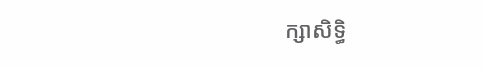ក្សាសិទ្ធិ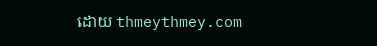ដោយ thmeythmey.com